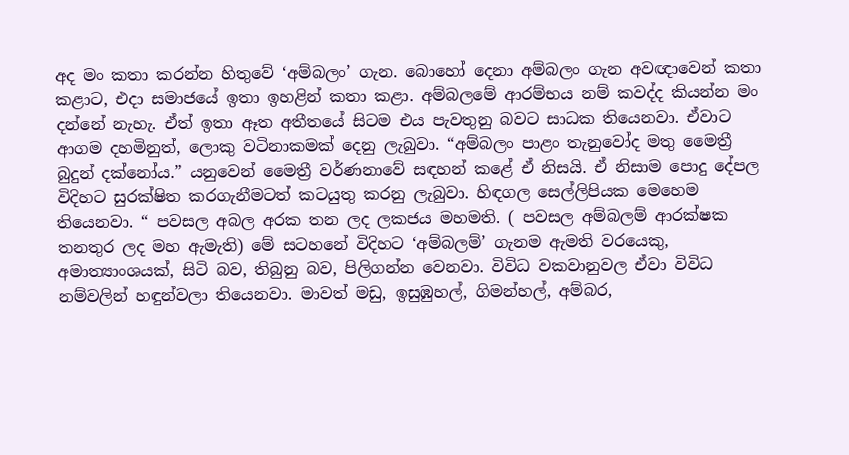අද මං කතා කරන්න හිතුවේ ‘අම්බලං’ ගැන. බොහෝ දෙනා අම්බලං ගැන අවඥාවෙන් කතා කළාට, එදා සමාජයේ ඉතා ඉහළින් කතා කළා. අම්බලමේ ආරම්භය නම් කවද්ද කියන්න මං දන්නේ නැහැ. ඒත් ඉතා ඈත අතීතයේ සිටම එය පැවතුනු බවට සාධක තියෙනවා. ඒවාට ආගම දහමිනුත්, ලොකු වටිනාකමක් දෙනු ලැබුවා. “අම්බලං පාළං තැනුවෝද මතු මෛත්‍රී බුදුන් දක්නෝය.” යනුවෙන් මෛත්‍රී වර්ණනාවේ සඳහන් කළේ ඒ නිසයි. ඒ නිසාම පොදු දේපල විදිහට සුරක්ෂිත කරගැනීමටත් කටයුතු කරනු ලැබුවා. හිඳගල සෙල්ලිපියක මෙහෙම තියෙනවා. “ පවසල අබල අරක තන ලද ලකජය මහමති. ( පවසල අම්බලම් ආරක්ෂක තනතුර ලද මහ ඇමැති) මේ සටහනේ විදිහට ‘අම්බලම්’ ගැනම ඇමති වරයෙකු, අමාත්‍යාංශයක්, සිටි බව, තිබුනු බව, පිලිගන්න වෙනවා. විවිධ වකවානුවල ඒවා විවිධ නම්වලින් හඳුන්වලා තියෙනවා. මාවත් මඩු, ඉසුඹුහල්, ගිමන්හල්, අම්බර,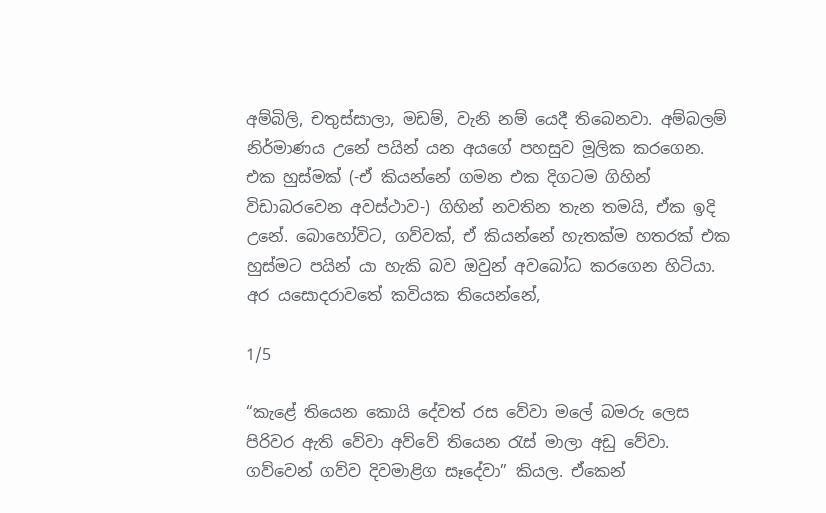අම්බිලි, චතුස්සාලා, මඩම්, වැනි නම් යෙදී තිබෙනවා. අම්බලම් නිර්මාණය උනේ පයින් යන අයගේ පහසුව මූලික කරගෙන. එක හුස්මක් (-ඒ කියන්නේ ගමන එක දිගටම ගිහින් විඩාබරවෙන අවස්ථාව-) ගිහින් නවතින තැන තමයි, ඒක ඉදි උනේ. බොහෝවිට, ගව්වක්, ඒ කියන්නේ හැතක්ම හතරක් එක හුස්මට පයින් යා හැකි බව ඔවුන් අවබෝධ කරගෙන හිටියා. අර යසොදරාවතේ කවියක තියෙන්නේ,

1/5

“කැළේ තියෙන කොයි දේවත් රස වේවා මලේ බමරු ලෙස පිරිවර ඇති වේවා අව්වේ තියෙන රැස් මාලා අඩු වේවා. ගව්වෙන් ගව්ව දිවමාළිග සෑදේවා” කියල. ඒකෙන්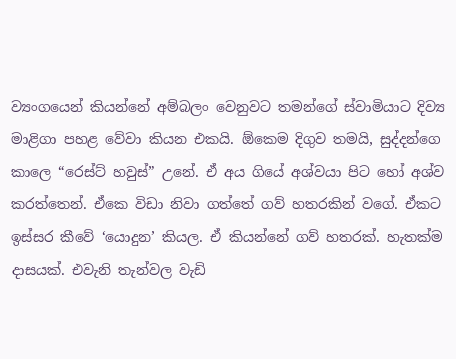ව්‍යංගයෙන් කියන්නේ අම්බලං වෙනුවට තමන්ගේ ස්වාමියාට දිව්‍ය මාළිගා පහළ වේවා කියන එකයි. ඕකෙම දිගුව තමයි, සුද්දන්ගෙ කාලෙ “රෙස්ට් හවුස්” උනේ. ඒ අය ගියේ අශ්වයා පිට හෝ අශ්ව කරත්තෙන්. ඒකෙ විඩා නිවා ගත්තේ ගව් හතරකින් වගේ. ඒකට ඉස්සර කීවේ ‘යොදුන’ කියල. ඒ කියන්නේ ගව් හතරක්. හැතක්ම දාසයක්. එවැනි තැන්වල වැඩි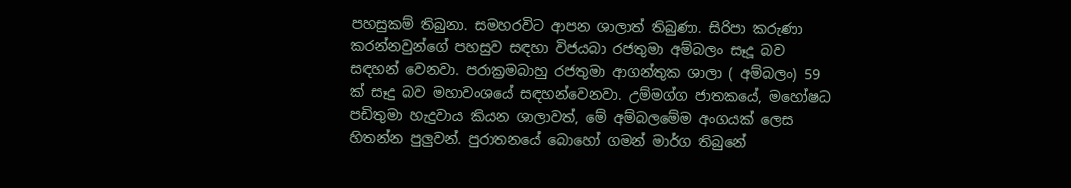පහසුකම් තිබුනා. සමහරවිට ආපන ශාලාත් තිබුණා. සිරිපා කරුණා කරන්නවුන්ගේ පහසුව සඳහා විජයබා රජතුමා අම්බලං සෑදූ බව සඳහන් වෙනවා. පරාක්‍රමබාහු රජතුමා ආගන්තුක ශාලා ( අම්බලං) 59 ක් සෑදු බව මහාවංශයේ සඳහන්වෙනවා. උම්මග්ග ජාතකයේ, මහෝෂධ පඩිතුමා හැදුවාය කියන ශාලාවත්, මේ අම්බලමේම අංගයක් ලෙස හිතන්න පුලුවන්. පුරාතනයේ බොහෝ ගමන් මාර්ග තිබුනේ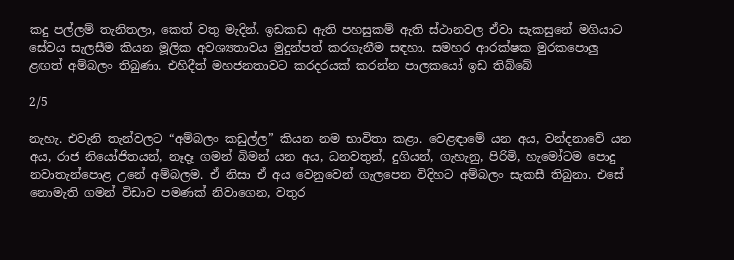කදු පල්ලම් තැනිතලා, කෙත් වතු මැදින්. ඉඩකඩ ඇති පහසුකම් ඇති ස්ථානවල ඒවා සැකසුනේ මගියාට සේවය සැලසීම කියන මූලික අවශ්‍යතාවය මුදුන්පත් කරගැනීම සඳහා. සමහර ආරක්ෂක මුරකපොලු ළඟත් අම්බලං තිබුණා. එහිදීත් මහජනතාවට කරදරයක් කරන්න පාලකයෝ ඉඩ තිබ්බේ

2/5

නැහැ. එවැනි තැන්වලට “අම්බලං කඩුල්ල” කියන නම භාවිතා කළා. වෙළඳාමේ යන අය, වන්දනාවේ යන අය, රාජ නියෝජිතයන්, නෑදෑ ගමන් බිමන් යන අය, ධනවතුන්, දුගියන්, ගැහැනු, පිරිමි, හැමෝටම පොදු නවාතැන්පොළ උනේ අම්බලම. ඒ නිසා ඒ අය වෙනුවෙන් ගැලපෙන විදිහට අම්බලං සැකසී තිබුනා. එසේ නොමැති ගමන් විඩාව පමණක් නිවාගෙන, වතුර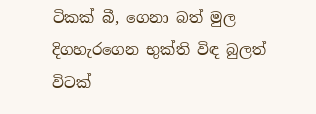ටිකක් බී, ගෙනා බත් මුල දිගහැරගෙන භුක්ති විඳ බුලත් විටක්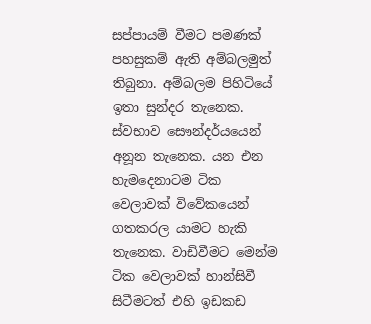සප්පායම් වීමට පමණක් පහසුකම් ඇති අම්බලමුත් තිබුනා. අම්බලම පිහිටියේ ඉතා සුන්දර තැනෙක. ස්වභාව සෞන්දර්යයෙන් අනූන තැනෙක. යන එන හැමදෙනාටම ටික වෙලාවක් විවේකයෙන් ගතකරල යාමට හැකි තැනෙක. වාඩිවීමට මෙන්ම ටික වෙලාවක් හාන්සිවී සිටීමටත් එහි ඉඩකඩ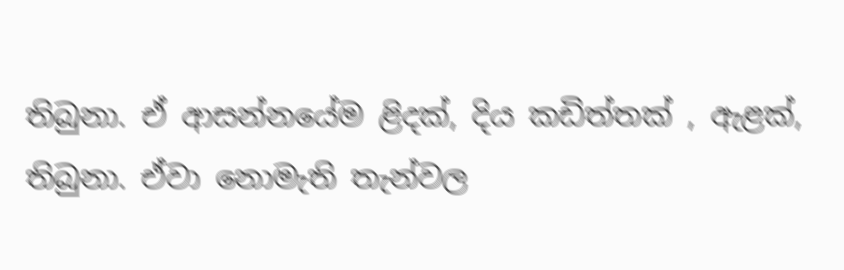තිබුනා. ඒ ආසන්නයේම ළිදක්, දිය කඩිත්තක් , ඇළක්, තිබුනා. ඒවා නොමැති තැන්වල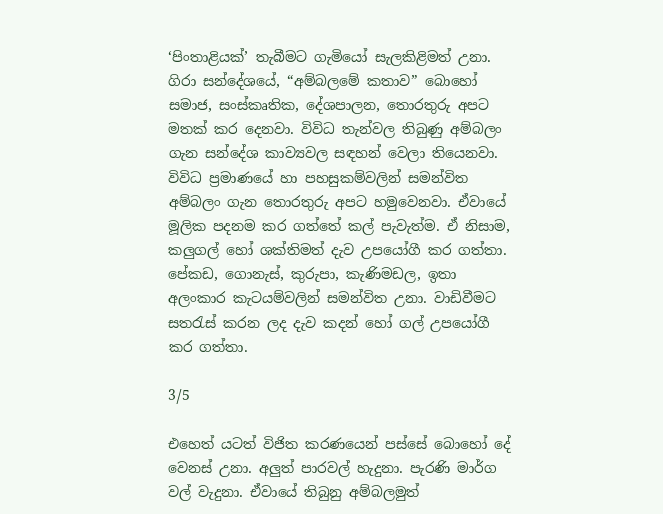‘පිංතාළියක්’ තැබීමට ගැමියෝ සැලකිළිමත් උනා. ගිරා සන්දේශයේ, “අම්බලමේ කතාව” බොහෝ සමාජ, සංස්කෘතික, දේශපාලන, තොරතුරු අපට මතක් කර දෙනවා. විවිධ තැන්වල තිබුණු අම්බලං ගැන සන්දේශ කාව්‍යවල සඳහන් වෙලා තියෙනවා. විවිධ ප්‍රමාණයේ හා පහසුකම්වලින් සමන්විත අම්බලං ගැන තොරතුරු අපට හමුවෙනවා. ඒවායේ මූලික පදනම කර ගත්තේ කල් පැවැත්ම. ඒ නිසාම, කලුගල් හෝ ශක්තිමත් දැව උපයෝගී කර ගත්තා. පේකඩ, ගොනැස්, කුරුපා, කැණිමඩල, ඉතා අලංකාර කැටයම්වලින් සමන්විත උනා. වාඩිවීමට සතරැස් කරන ලද දැව කදන් හෝ ගල් උපයෝගී කර ගත්තා.

3/5

එහෙත් යටත් විජිත කරණයෙන් පස්සේ බොහෝ දේ වෙනස් උනා. අලුත් පාරවල් හැදුනා. පැරණි මාර්ග වල් වැදුනා. ඒවායේ තිබුනු අම්බලමුත්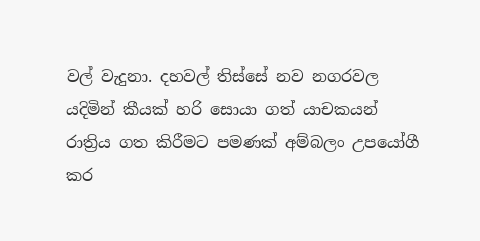වල් වැදුනා. දහවල් තිස්සේ නව නගරවල යදිමින් කීයක් හරි සොයා ගත් යාචකයන් රාත්‍රිය ගත කිරීමට පමණක් අම්බලං උපයෝගී කර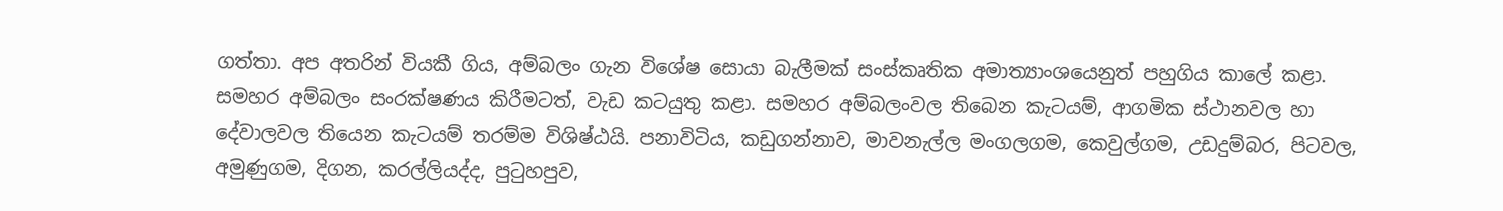ගත්තා. අප අතරින් වියකී ගිය, අම්බලං ගැන විශේෂ සොයා බැලීමක් සංස්කෘතික අමාත්‍යාංශයෙනුත් පහුගිය කාලේ කළා. සමහර අම්බලං සංරක්ෂණය කිරීමටත්, වැඩ කටයුතු කළා. සමහර අම්බලංවල තිබෙන කැටයම්, ආගමික ස්ථානවල හා දේවාලවල තියෙන කැටයම් තරම්ම විශිෂ්ඨයි. පනාවිටිය, කඩුගන්නාව, මාවනැල්ල මංගලගම, කෙවුල්ගම, උඩදුම්බර, පිටවල, අමුණුගම, දිගන, කරල්ලියද්ද, පුටුහපුව,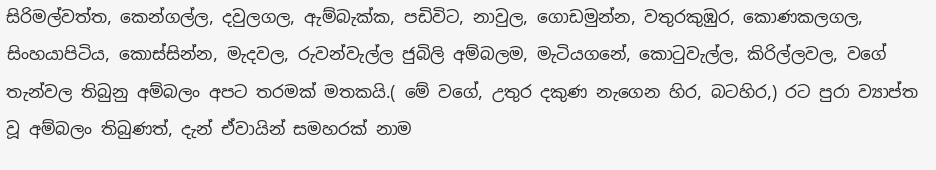සිරිමල්වත්ත, කෙන්ගල්ල, දවුලගල, ඇම්බැක්ක, පඩිවිට, නාවුල, ගොඩමුන්න, වතුරකුඹුර, කොණකලගල, සිංහයාපිටිය, කොස්සින්න, මැදවල, රුවන්වැල්ල ජුබිලි අම්බලම, මැටියගනේ, කොටුවැල්ල, කිරිල්ලවල, වගේ තැන්වල තිබුනු අම්බලං අපට තරමක් මතකයි.( මේ වගේ, උතුර දකුණ නැගෙන හිර, බටහිර,) රට පුරා ව්‍යාප්ත වූ අම්බලං තිබුණත්, දැන් ඒවායින් සමහරක් නාම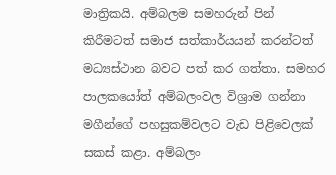මාත්‍රිකයි. අම්බලම සමහරුන් පින් කිරීමටත් සමාජ සත්කාර්යයන් කරන්ටත් මධ්‍යස්ථාන බවට පත් කර ගත්තා. සමහර පාලකයෝත් අම්බලංවල විශ්‍රාම ගන්නා මගීන්ගේ පහසුකම්වලට වැඩ පිළිවෙලක් සකස් කළා. අම්බලං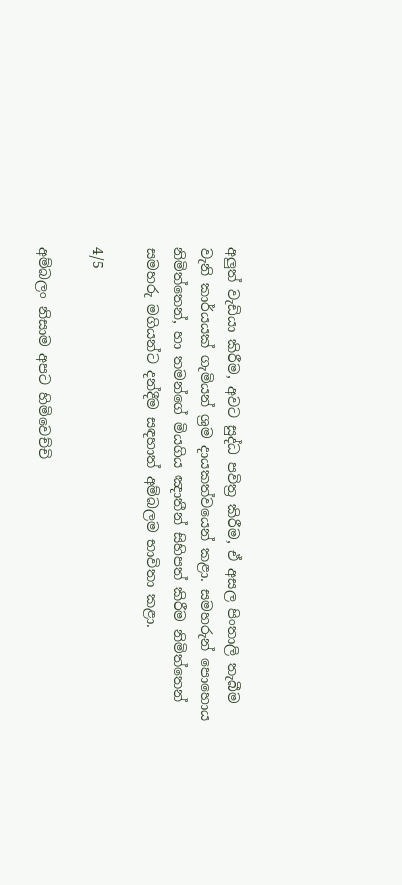අලුත් වැඩියා කිරීම, අවට සුද්ධ පවිත්‍ර කිරීම, ඒ අසල පිංතාලි තැබීම වැනි කාර්යයක් ගැමියන් ශ්‍රම දායකත්වයෙන් කළා. සමහරුන් පොහොය නිමිත්තෙන්, හා තමන්ගේ මියගිය ඤාතීන් සිහිපත් කිරීම නිමිත්තෙන් සමහරු මගියන්ට දන්දීම සඳහාත් අම්බලම භාවිතා කළා.

4/5

අම්බලං නිසාම අපට හිමිවෙච්චි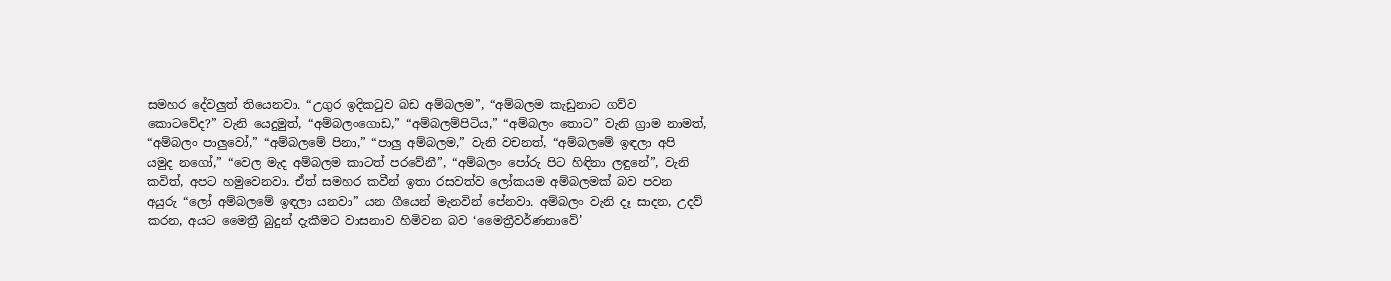සමහර දේවලුත් තියෙනවා. “උගුර ඉදිකටුව බඩ අම්බලම”, “අම්බලම කැඩුනාට ගව්ව කොටවේද?” වැනි යෙදුමුත්, “අම්බලංගොඩ,” “අම්බලම්පිටිය,” “අම්බලං තොට” වැනි ග්‍රාම නාමත්, “අම්බලං පාලුවෝ,” “අම්බලමේ පිනා,” “පාලු අම්බලම,” වැනි වචනත්, “අම්බලමේ ඉඳලා අපි යමුද නගෝ,” “වෙල මැද අම්බලම කාටත් පරවේනී”, “අම්බලං පෝරු පිට හිඳිනා ලඳුනේ”, වැනි කවිත්, අපට හමුවෙනවා. ඒත් සමහර කවීන් ඉතා රසවත්ව ලෝකයම අම්බලමක් බව පවන අයුරු “ලෝ අම්බලමේ ඉඳලා යනවා” යන ගීයෙන් මැනවින් පේනවා. අම්බලං වැනි දෑ සාදන, උදව් කරන, අයට මෛත්‍රී බුදුන් දැකීමට වාසනාව හිමිවන බව ‘මෛත්‍රීවර්ණනාවේ’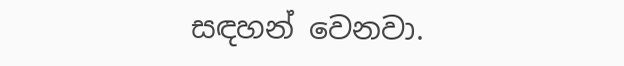සඳහන් වෙනවා.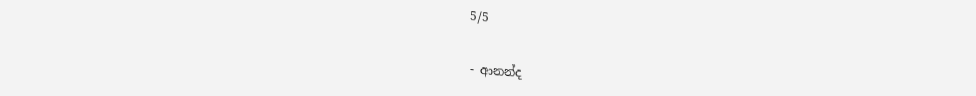5/5

- ආනන්ද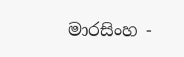මාරසිංහ -